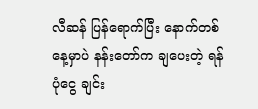လီဆန် ပြန်ရောက်ပြီး နောက်တစ်နေ့မှာပဲ နန်းတော်က ချပေးတဲ့ ရန်ပုံငွေ ချင်း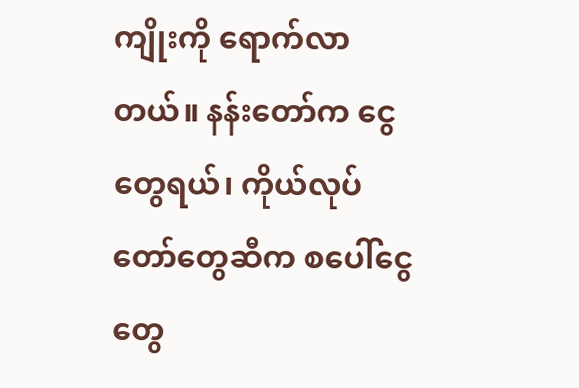ကျိုးကို ရောက်လာတယ်။ နန်းတော်က ငွေတွေရယ်၊ ကိုယ်လုပ်တော်တွေဆီက စပေါ်ငွေတွေ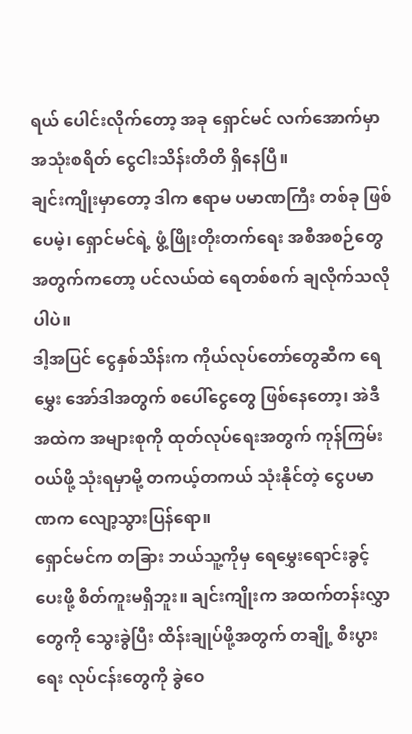ရယ် ပေါင်းလိုက်တော့ အခု ရှောင်မင် လက်အောက်မှာ အသုံးစရိတ် ငွေငါးသိန်းတိတိ ရှိနေပြီ။
ချင်းကျိုးမှာတော့ ဒါက ဧရာမ ပမာဏကြီး တစ်ခု ဖြစ်ပေမဲ့၊ ရှောင်မင်ရဲ့ ဖွံ့ဖြိုးတိုးတက်ရေး အစီအစဉ်တွေအတွက်ကတော့ ပင်လယ်ထဲ ရေတစ်စက် ချလိုက်သလိုပါပဲ။
ဒါ့အပြင် ငွေနှစ်သိန်းက ကိုယ်လုပ်တော်တွေဆီက ရေမွှေး အော်ဒါအတွက် စပေါ်ငွေတွေ ဖြစ်နေတော့၊ အဲဒီအထဲက အများစုကို ထုတ်လုပ်ရေးအတွက် ကုန်ကြမ်းဝယ်ဖို့ သုံးရမှာမို့ တကယ့်တကယ် သုံးနိုင်တဲ့ ငွေပမာဏက လျော့သွားပြန်ရော။
ရှောင်မင်က တခြား ဘယ်သူ့ကိုမှ ရေမွှေးရောင်းခွင့် ပေးဖို့ စိတ်ကူးမရှိဘူး။ ချင်းကျိုးက အထက်တန်းလွှာတွေကို သွေးခွဲပြီး ထိန်းချုပ်ဖို့အတွက် တချို့ စီးပွားရေး လုပ်ငန်းတွေကို ခွဲဝေ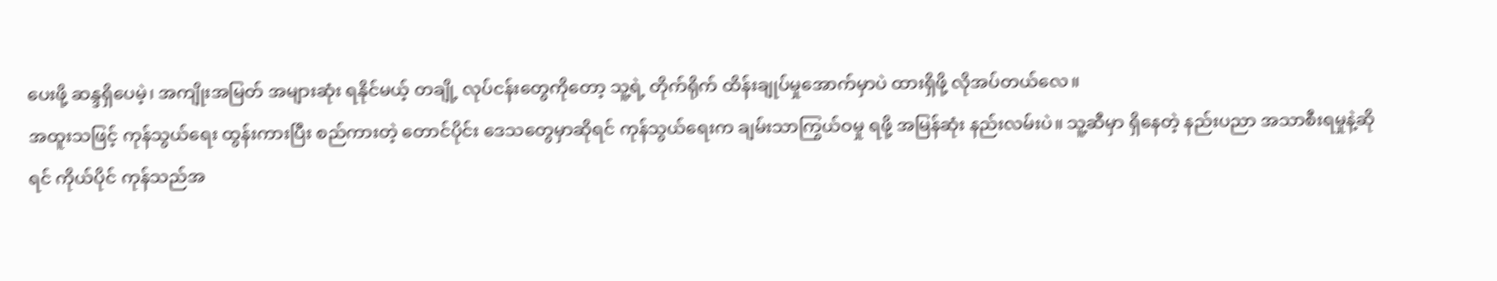ပေးဖို့ ဆန္ဒရှိပေမဲ့၊ အကျိုးအမြတ် အများဆုံး ရနိုင်မယ့် တချို့ လုပ်ငန်းတွေကိုတော့ သူ့ရဲ့ တိုက်ရိုက် ထိန်းချုပ်မှုအောက်မှာပဲ ထားရှိဖို့ လိုအပ်တယ်လေ။
အထူးသဖြင့် ကုန်သွယ်ရေး ထွန်းကားပြီး စည်ကားတဲ့ တောင်ပိုင်း ဒေသတွေမှာဆိုရင် ကုန်သွယ်ရေးက ချမ်းသာကြွယ်ဝမှု ရဖို့ အမြန်ဆုံး နည်းလမ်းပဲ။ သူ့ဆီမှာ ရှိနေတဲ့ နည်းပညာ အသာစီးရမှုနဲ့ဆိုရင် ကိုယ်ပိုင် ကုန်သည်အ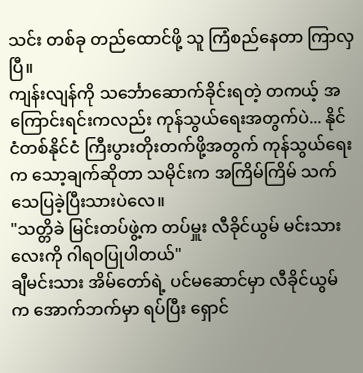သင်း တစ်ခု တည်ထောင်ဖို့ သူ ကြံစည်နေတာ ကြာလှပြီ။
ကျန်းလျန်ကို သင်္ဘောဆောက်ခိုင်းရတဲ့ တကယ့် အကြောင်းရင်းကလည်း ကုန်သွယ်ရေးအတွက်ပဲ... နိုင်ငံတစ်နိုင်ငံ ကြီးပွားတိုးတက်ဖို့အတွက် ကုန်သွယ်ရေးက သော့ချက်ဆိုတာ သမိုင်းက အကြိမ်ကြိမ် သက်သေပြခဲ့ပြီးသားပဲလေ။
"သတ္တိခဲ မြင်းတပ်ဖွဲ့က တပ်မှူး လီခိုင်ယွမ် မင်းသားလေးကို ဂါရဝပြုပါတယ်"
ချီမင်းသား အိမ်တော်ရဲ့ ပင်မဆောင်မှာ လီခိုင်ယွမ် က အောက်ဘက်မှာ ရပ်ပြီး ရှောင်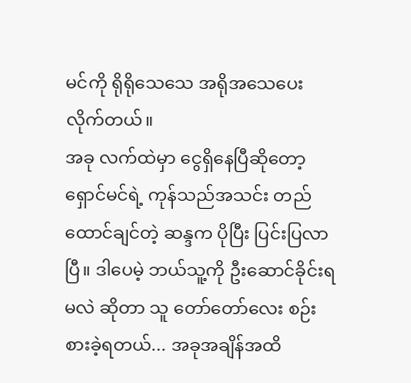မင်ကို ရိုရိုသေသေ အရိုအသေပေးလိုက်တယ်။
အခု လက်ထဲမှာ ငွေရှိနေပြီဆိုတော့ ရှောင်မင်ရဲ့ ကုန်သည်အသင်း တည်ထောင်ချင်တဲ့ ဆန္ဒက ပိုပြီး ပြင်းပြလာပြီ။ ဒါပေမဲ့ ဘယ်သူ့ကို ဦးဆောင်ခိုင်းရမလဲ ဆိုတာ သူ တော်တော်လေး စဉ်းစားခဲ့ရတယ်... အခုအချိန်အထိ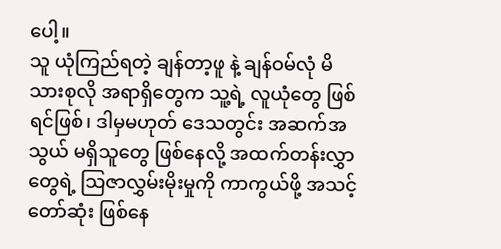ပေါ့။
သူ ယုံကြည်ရတဲ့ ချန်တာ့ဖူ နဲ့ ချန်ဝမ်လုံ မိသားစုလို အရာရှိတွေက သူ့ရဲ့ လူယုံတွေ ဖြစ်ရင်ဖြစ်၊ ဒါမှမဟုတ် ဒေသတွင်း အဆက်အသွယ် မရှိသူတွေ ဖြစ်နေလို့ အထက်တန်းလွှာတွေရဲ့ သြဇာလွှမ်းမိုးမှုကို ကာကွယ်ဖို့ အသင့်တော်ဆုံး ဖြစ်နေ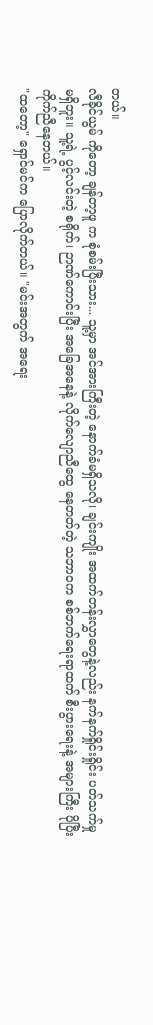တယ်။
လီခိုင်ယွမ် ကိုတော့ ချန်တာ့ဖူ က စုံစမ်းပြီးသား... သူ့မှာ အင်အားကြီးတဲ့ နောက်ခံမရှိသလို၊ ချင်းကျိုး အထက်တန်းလွှာတွေနဲ့လည်း နက်နက်ရှိုင်းရှိုင်း ပတ်သက်မှု မရှိဘူး။ သူ့ရဲ့ ပွင့်လင်းတဲ့ စရိုက်၊ ဉာဏ်ကောင်းပြီး အခြေအနေနဲ့ လိုက်လျောညီထွေ နေတတ်တဲ့ သဘာဝက စစ်ဘက်ရေးရာထက် စီးပွားရေးနဲ့ အများကြီး ပိုပြီး ကိုက်ညီနေတယ်။
"ထတော့" ရှောင်မင်က ပြောလိုက်တယ်။ "မင်းအတွက် အရေး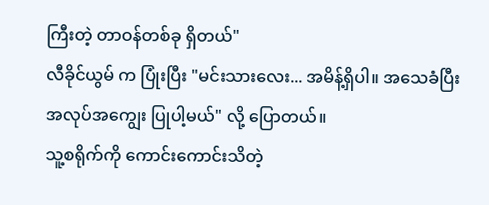ကြီးတဲ့ တာဝန်တစ်ခု ရှိတယ်"
လီခိုင်ယွမ် က ပြုံးပြီး "မင်းသားလေး... အမိန့်ရှိပါ။ အသေခံပြီး အလုပ်အကျွေး ပြုပါ့မယ်" လို့ ပြောတယ်။
သူ့စရိုက်ကို ကောင်းကောင်းသိတဲ့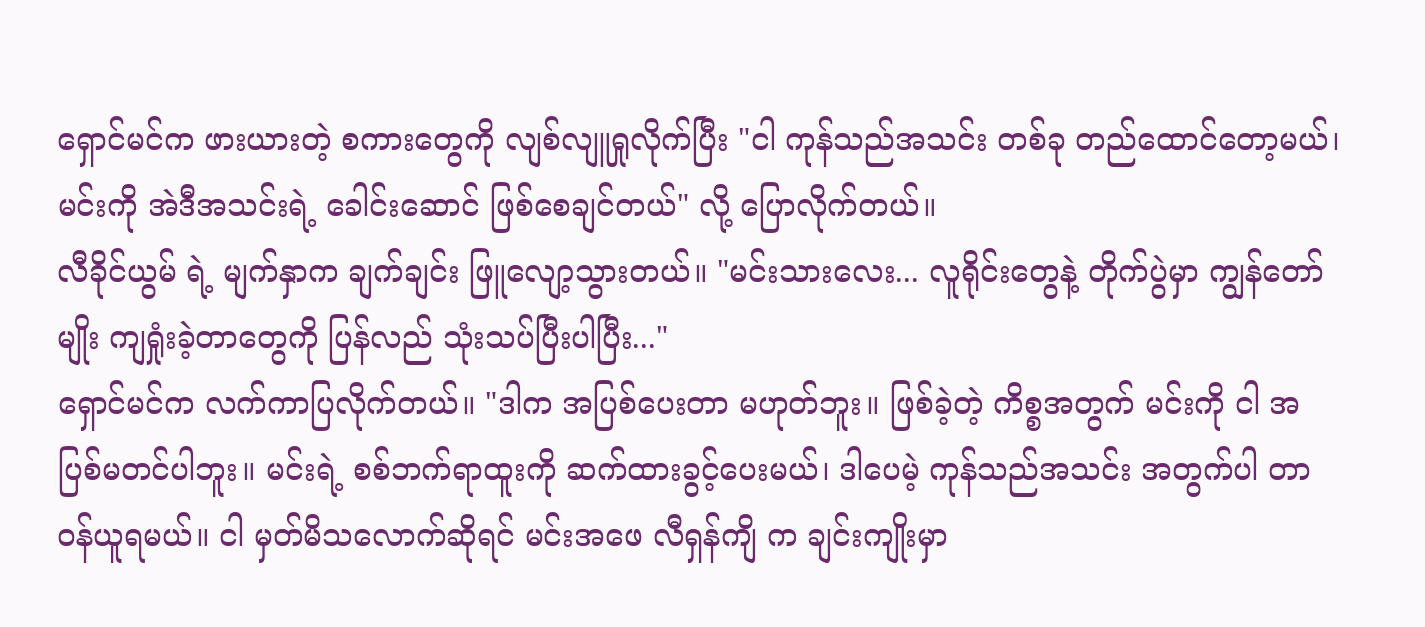ရှောင်မင်က ဖားယားတဲ့ စကားတွေကို လျစ်လျူရှုလိုက်ပြီး "ငါ ကုန်သည်အသင်း တစ်ခု တည်ထောင်တော့မယ်၊ မင်းကို အဲဒီအသင်းရဲ့ ခေါင်းဆောင် ဖြစ်စေချင်တယ်" လို့ ပြောလိုက်တယ်။
လီခိုင်ယွမ် ရဲ့ မျက်နှာက ချက်ချင်း ဖြူလျော့သွားတယ်။ "မင်းသားလေး... လူရိုင်းတွေနဲ့ တိုက်ပွဲမှာ ကျွန်တော်မျိုး ကျရှုံးခဲ့တာတွေကို ပြန်လည် သုံးသပ်ပြီးပါပြီး..."
ရှောင်မင်က လက်ကာပြလိုက်တယ်။ "ဒါက အပြစ်ပေးတာ မဟုတ်ဘူး။ ဖြစ်ခဲ့တဲ့ ကိစ္စအတွက် မင်းကို ငါ အပြစ်မတင်ပါဘူး။ မင်းရဲ့ စစ်ဘက်ရာထူးကို ဆက်ထားခွင့်ပေးမယ်၊ ဒါပေမဲ့ ကုန်သည်အသင်း အတွက်ပါ တာဝန်ယူရမယ်။ ငါ မှတ်မိသလောက်ဆိုရင် မင်းအဖေ လီရှန်ကျိ က ချင်းကျိုးမှာ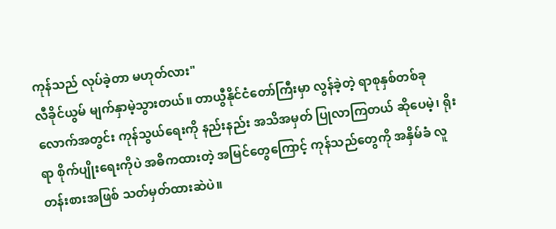ကုန်သည် လုပ်ခဲ့တာ မဟုတ်လား"
လီခိုင်ယွမ် မျက်နှာမဲ့သွားတယ်။ တာယွီနိုင်ငံတော်ကြီးမှာ လွန်ခဲ့တဲ့ ရာစုနှစ်တစ်ခုလောက်အတွင်း ကုန်သွယ်ရေးကို နည်းနည်း အသိအမှတ် ပြုလာကြတယ် ဆိုပေမဲ့၊ ရိုးရာ စိုက်ပျိုးရေးကိုပဲ အဓိကထားတဲ့ အမြင်တွေကြောင့် ကုန်သည်တွေကို အနှိမ်ခံ လူတန်းစားအဖြစ် သတ်မှတ်ထားဆဲပဲ။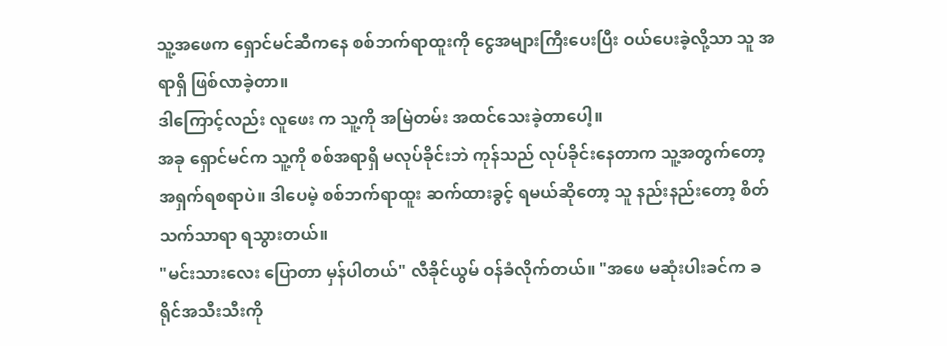သူ့အဖေက ရှောင်မင်ဆီကနေ စစ်ဘက်ရာထူးကို ငွေအများကြီးပေးပြီး ဝယ်ပေးခဲ့လို့သာ သူ အရာရှိ ဖြစ်လာခဲ့တာ။
ဒါကြောင့်လည်း လူဖေး က သူ့ကို အမြဲတမ်း အထင်သေးခဲ့တာပေါ့။
အခု ရှောင်မင်က သူ့ကို စစ်အရာရှိ မလုပ်ခိုင်းဘဲ ကုန်သည် လုပ်ခိုင်းနေတာက သူ့အတွက်တော့ အရှက်ရစရာပဲ။ ဒါပေမဲ့ စစ်ဘက်ရာထူး ဆက်ထားခွင့် ရမယ်ဆိုတော့ သူ နည်းနည်းတော့ စိတ်သက်သာရာ ရသွားတယ်။
"မင်းသားလေး ပြောတာ မှန်ပါတယ်" လီခိုင်ယွမ် ဝန်ခံလိုက်တယ်။ "အဖေ မဆုံးပါးခင်က ခရိုင်အသီးသီးကို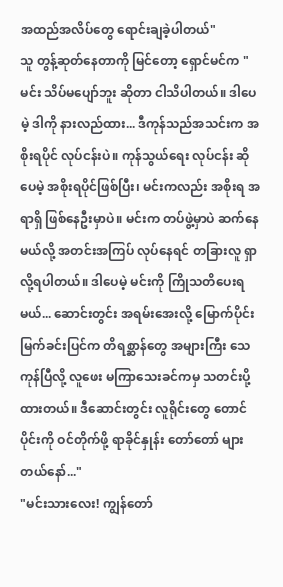အထည်အလိပ်တွေ ရောင်းချခဲ့ပါတယ်"
သူ တွန့်ဆုတ်နေတာကို မြင်တော့ ရှောင်မင်က "မင်း သိပ်မပျော်ဘူး ဆိုတာ ငါသိပါတယ်။ ဒါပေမဲ့ ဒါကို နားလည်ထား... ဒီကုန်သည်အသင်းက အစိုးရပိုင် လုပ်ငန်းပဲ။ ကုန်သွယ်ရေး လုပ်ငန်း ဆိုပေမဲ့ အစိုးရပိုင်ဖြစ်ပြီး၊ မင်းကလည်း အစိုးရ အရာရှိ ဖြစ်နေဦးမှာပဲ။ မင်းက တပ်ဖွဲ့မှာပဲ ဆက်နေမယ်လို့ အတင်းအကြပ် လုပ်နေရင် တခြားလူ ရှာလို့ရပါတယ်။ ဒါပေမဲ့ မင်းကို ကြိုသတိပေးရမယ်... ဆောင်းတွင်း အရမ်းအေးလို့ မြောက်ပိုင်း မြက်ခင်းပြင်က တိရစ္ဆာန်တွေ အများကြီး သေကုန်ပြီလို့ လူဖေး မကြာသေးခင်ကမှ သတင်းပို့ထားတယ်။ ဒီဆောင်းတွင်း လူရိုင်းတွေ တောင်ပိုင်းကို ဝင်တိုက်ဖို့ ရာခိုင်နှုန်း တော်တော် များတယ်နော်..."
"မင်းသားလေး! ကျွန်တော်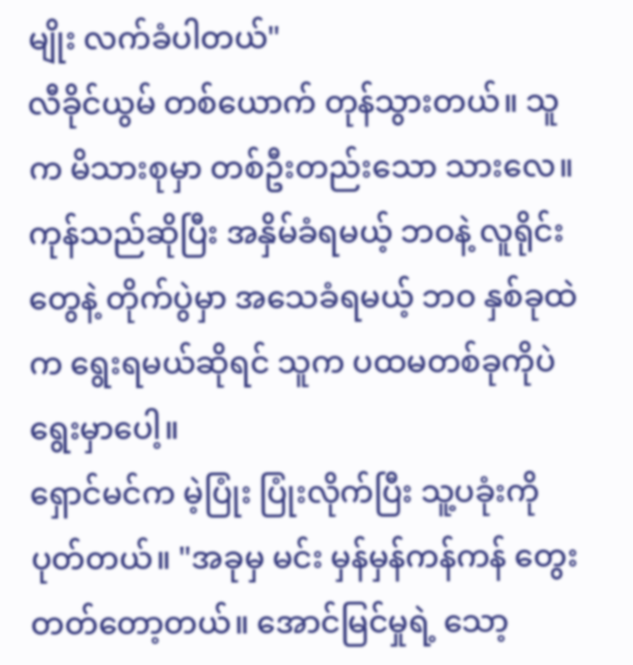မျိုး လက်ခံပါတယ်"
လီခိုင်ယွမ် တစ်ယောက် တုန်သွားတယ်။ သူက မိသားစုမှာ တစ်ဦးတည်းသော သားလေ။ ကုန်သည်ဆိုပြီး အနှိမ်ခံရမယ့် ဘဝနဲ့ လူရိုင်းတွေနဲ့ တိုက်ပွဲမှာ အသေခံရမယ့် ဘဝ နှစ်ခုထဲက ရွေးရမယ်ဆိုရင် သူက ပထမတစ်ခုကိုပဲ ရွေးမှာပေါ့။
ရှောင်မင်က မဲ့ပြုံး ပြုံးလိုက်ပြီး သူ့ပခုံးကို ပုတ်တယ်။ "အခုမှ မင်း မှန်မှန်ကန်ကန် တွေးတတ်တော့တယ်။ အောင်မြင်မှုရဲ့ သော့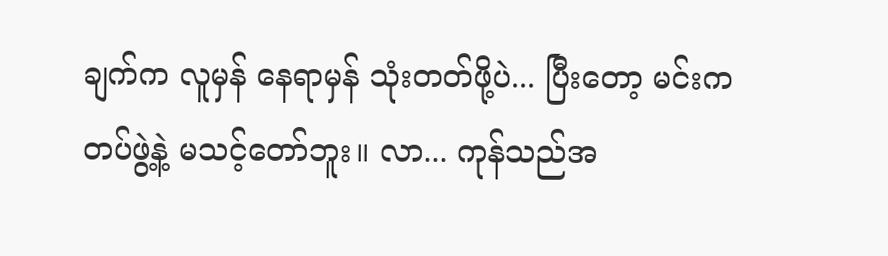ချက်က လူမှန် နေရာမှန် သုံးတတ်ဖို့ပဲ... ပြီးတော့ မင်းက တပ်ဖွဲ့နဲ့ မသင့်တော်ဘူး။ လာ... ကုန်သည်အ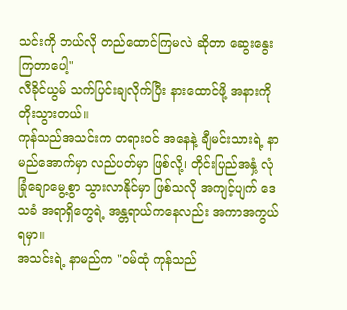သင်းကို ဘယ်လို တည်ထောင်ကြမလဲ ဆိုတာ ဆွေးနွေးကြတာပေါ့"
လီခိုင်ယွမ် သက်ပြင်းချလိုက်ပြီး နားထောင်ဖို့ အနားကို တိုးသွားတယ်။
ကုန်သည်အသင်းက တရားဝင် အနေနဲ့ ချီမင်းသားရဲ့ နာမည်အောက်မှာ လည်ပတ်မှာ ဖြစ်လို့၊ တိုင်းပြည်အနှံ့ လုံခြုံချောမွေ့စွာ သွားလာနိုင်မှာ ဖြစ်သလို အကျင့်ပျက် ဒေသခံ အရာရှိတွေရဲ့ အန္တရာယ်ကနေလည်း အကာအကွယ် ရမှာ။
အသင်းရဲ့ နာမည်က "ဝမ်ထုံ ကုန်သည်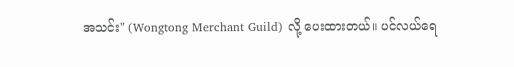အသင်း" (Wongtong Merchant Guild) လို့ ပေးထားတယ်။ ပင်လယ်ရေ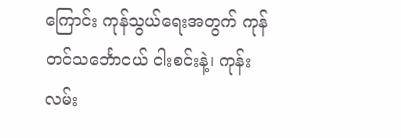ကြောင်း ကုန်သွယ်ရေးအတွက် ကုန်တင်သင်္ဘောငယ် ငါးစင်းနဲ့၊ ကုန်းလမ်း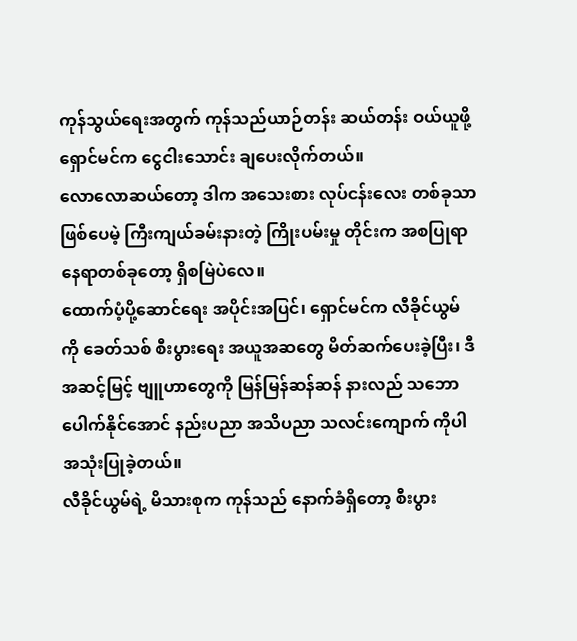ကုန်သွယ်ရေးအတွက် ကုန်သည်ယာဉ်တန်း ဆယ်တန်း ဝယ်ယူဖို့ ရှောင်မင်က ငွေငါးသောင်း ချပေးလိုက်တယ်။
လောလောဆယ်တော့ ဒါက အသေးစား လုပ်ငန်းလေး တစ်ခုသာ ဖြစ်ပေမဲ့ ကြီးကျယ်ခမ်းနားတဲ့ ကြိုးပမ်းမှု တိုင်းက အစပြုရာ နေရာတစ်ခုတော့ ရှိစမြဲပဲလေ။
ထောက်ပံ့ပို့ဆောင်ရေး အပိုင်းအပြင်၊ ရှောင်မင်က လီခိုင်ယွမ်ကို ခေတ်သစ် စီးပွားရေး အယူအဆတွေ မိတ်ဆက်ပေးခဲ့ပြီး၊ ဒီအဆင့်မြင့် ဗျူဟာတွေကို မြန်မြန်ဆန်ဆန် နားလည် သဘောပေါက်နိုင်အောင် နည်းပညာ အသိပညာ သလင်းကျောက် ကိုပါ အသုံးပြုခဲ့တယ်။
လီခိုင်ယွမ်ရဲ့ မိသားစုက ကုန်သည် နောက်ခံရှိတော့ စီးပွား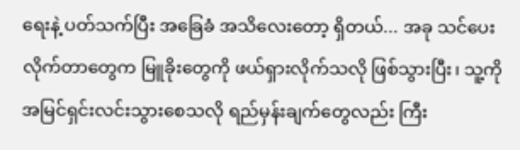ရေးနဲ့ ပတ်သက်ပြီး အခြေခံ အသိလေးတော့ ရှိတယ်... အခု သင်ပေးလိုက်တာတွေက မြူခိုးတွေကို ဖယ်ရှားလိုက်သလို ဖြစ်သွားပြီး၊ သူ့ကို အမြင်ရှင်းလင်းသွားစေသလို ရည်မှန်းချက်တွေလည်း ကြီး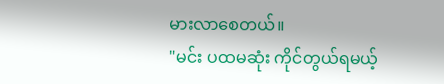မားလာစေတယ်။
"မင်း ပထမဆုံး ကိုင်တွယ်ရမယ့်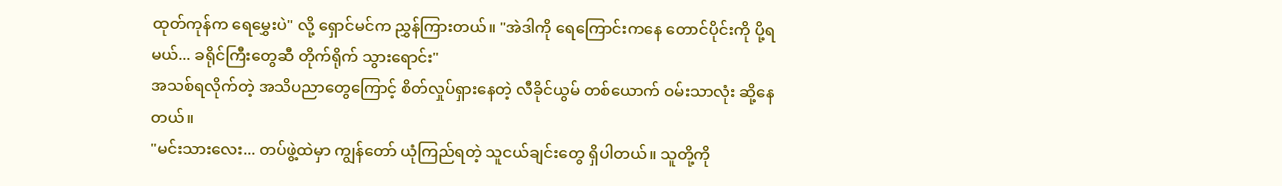ထုတ်ကုန်က ရေမွှေးပဲ" လို့ ရှောင်မင်က ညွှန်ကြားတယ်။ "အဲဒါကို ရေကြောင်းကနေ တောင်ပိုင်းကို ပို့ရမယ်... ခရိုင်ကြီးတွေဆီ တိုက်ရိုက် သွားရောင်း"
အသစ်ရလိုက်တဲ့ အသိပညာတွေကြောင့် စိတ်လှုပ်ရှားနေတဲ့ လီခိုင်ယွမ် တစ်ယောက် ဝမ်းသာလုံး ဆို့နေတယ်။
"မင်းသားလေး... တပ်ဖွဲ့ထဲမှာ ကျွန်တော် ယုံကြည်ရတဲ့ သူငယ်ချင်းတွေ ရှိပါတယ်။ သူတို့ကို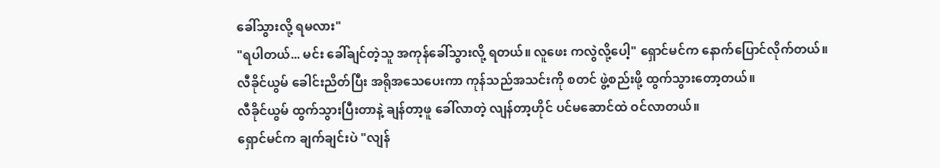ခေါ်သွားလို့ ရမလား"
"ရပါတယ်... မင်း ခေါ်ချင်တဲ့သူ အကုန်ခေါ်သွားလို့ ရတယ်။ လူဖေး ကလွဲလို့ပေါ့" ရှောင်မင်က နောက်ပြောင်လိုက်တယ်။
လီခိုင်ယွမ် ခေါင်းညိတ်ပြီး အရိုအသေပေးကာ ကုန်သည်အသင်းကို စတင် ဖွဲ့စည်းဖို့ ထွက်သွားတော့တယ်။
လီခိုင်ယွမ် ထွက်သွားပြီးတာနဲ့ ချန်တာ့ဖူ ခေါ်လာတဲ့ လျန်တာ့ဟိုင် ပင်မဆောင်ထဲ ဝင်လာတယ်။
ရှောင်မင်က ချက်ချင်းပဲ "လျန်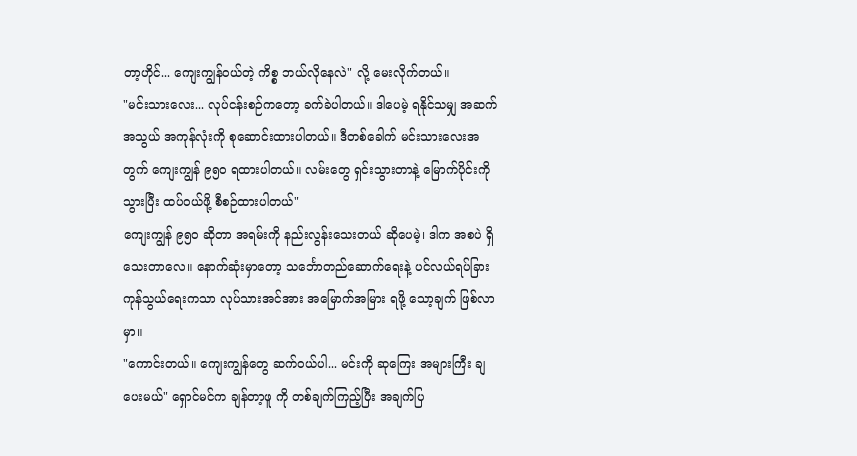တာ့ဟိုင်... ကျေးကျွန်ဝယ်တဲ့ ကိစ္စ ဘယ်လိုနေလဲ" လို့ မေးလိုက်တယ်။
"မင်းသားလေး... လုပ်ငန်းစဉ်ကတော့ ခက်ခဲပါတယ်။ ဒါပေမဲ့ ရနိုင်သမျှ အဆက်အသွယ် အကုန်လုံးကို စုဆောင်းထားပါတယ်။ ဒီတစ်ခေါက် မင်းသားလေးအတွက် ကျေးကျွန် ၉၅၀ ရထားပါတယ်။ လမ်းတွေ ရှင်းသွားတာနဲ့ မြောက်ပိုင်းကို သွားပြီး ထပ်ဝယ်ဖို့ စီစဉ်ထားပါတယ်"
ကျေးကျွန် ၉၅၀ ဆိုတာ အရမ်းကို နည်းလွန်းသေးတယ် ဆိုပေမဲ့၊ ဒါက အစပဲ ရှိသေးတာလေ။ နောက်ဆုံးမှာတော့ သင်္ဘောတည်ဆောက်ရေးနဲ့ ပင်လယ်ရပ်ခြား ကုန်သွယ်ရေးကသာ လုပ်သားအင်အား အမြောက်အမြား ရဖို့ သော့ချက် ဖြစ်လာမှာ။
"ကောင်းတယ်။ ကျေးကျွန်တွေ ဆက်ဝယ်ပါ... မင်းကို ဆုကြေး အများကြီး ချပေးမယ်" ရှောင်မင်က ချန်တာ့ဖူ ကို တစ်ချက်ကြည့်ပြီး အချက်ပြ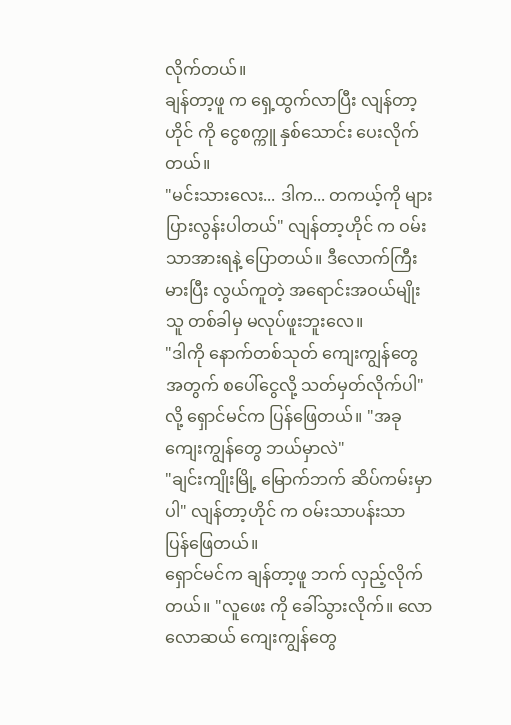လိုက်တယ်။
ချန်တာ့ဖူ က ရှေ့ထွက်လာပြီး လျန်တာ့ဟိုင် ကို ငွေစက္ကူ နှစ်သောင်း ပေးလိုက်တယ်။
"မင်းသားလေး... ဒါက... တကယ့်ကို များပြားလွန်းပါတယ်" လျန်တာ့ဟိုင် က ဝမ်းသာအားရနဲ့ ပြောတယ်။ ဒီလောက်ကြီးမားပြီး လွယ်ကူတဲ့ အရောင်းအဝယ်မျိုး သူ တစ်ခါမှ မလုပ်ဖူးဘူးလေ။
"ဒါကို နောက်တစ်သုတ် ကျေးကျွန်တွေအတွက် စပေါ်ငွေလို့ သတ်မှတ်လိုက်ပါ" လို့ ရှောင်မင်က ပြန်ဖြေတယ်။ "အခု ကျေးကျွန်တွေ ဘယ်မှာလဲ"
"ချင်းကျိုးမြို့ မြောက်ဘက် ဆိပ်ကမ်းမှာပါ" လျန်တာ့ဟိုင် က ဝမ်းသာပန်းသာ ပြန်ဖြေတယ်။
ရှောင်မင်က ချန်တာ့ဖူ ဘက် လှည့်လိုက်တယ်။ "လူဖေး ကို ခေါ်သွားလိုက်။ လောလောဆယ် ကျေးကျွန်တွေ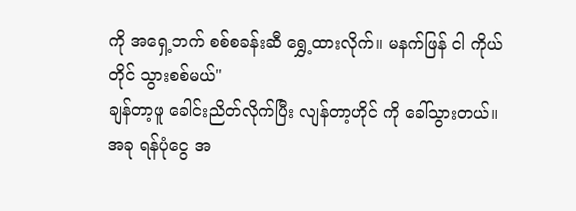ကို အရှေ့ဘက် စစ်စခန်းဆီ ရွှေ့ထားလိုက်။ မနက်ဖြန် ငါ ကိုယ်တိုင် သွားစစ်မယ်"
ချန်တာ့ဖူ ခေါင်းညိတ်လိုက်ပြီး လျန်တာ့ဟိုင် ကို ခေါ်သွားတယ်။
အခု ရန်ပုံငွေ အ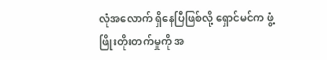လုံအလောက် ရှိနေပြီဖြစ်လို့ ရှောင်မင်က ဖွံ့ဖြိုးတိုးတက်မှုကို အ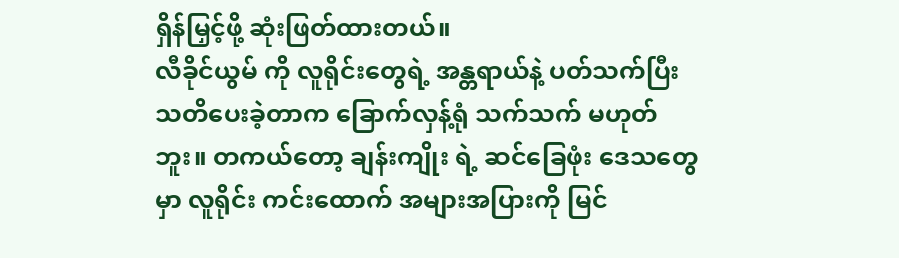ရှိန်မြှင့်ဖို့ ဆုံးဖြတ်ထားတယ်။
လီခိုင်ယွမ် ကို လူရိုင်းတွေရဲ့ အန္တရာယ်နဲ့ ပတ်သက်ပြီး သတိပေးခဲ့တာက ခြောက်လှန့်ရုံ သက်သက် မဟုတ်ဘူး။ တကယ်တော့ ချန်းကျိုး ရဲ့ ဆင်ခြေဖုံး ဒေသတွေမှာ လူရိုင်း ကင်းထောက် အများအပြားကို မြင်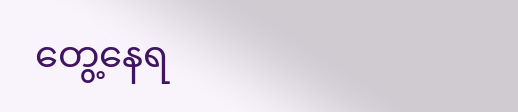တွေ့နေရ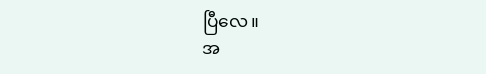ပြီလေ။
အ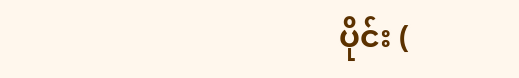ပိုင်း (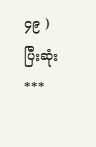၄၉ ) ပြီးဆုံး
***